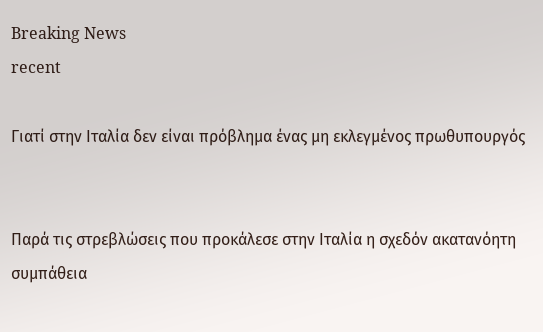Breaking News
recent

Γιατί στην Ιταλία δεν είναι πρόβλημα ένας μη εκλεγμένος πρωθυπουργός


Παρά τις στρεβλώσεις που προκάλεσε στην Ιταλία η σχεδόν ακατανόητη συμπάθεια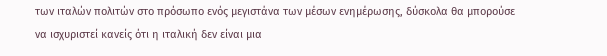των ιταλών πολιτών στο πρόσωπο ενός μεγιστάνα των μέσων ενημέρωσης, δύσκολα θα μπορούσε να ισχυριστεί κανείς ότι η ιταλική δεν είναι μια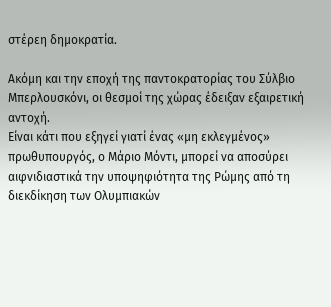στέρεη δημοκρατία.

Ακόμη και την εποχή της παντοκρατορίας του Σύλβιο Μπερλουσκόνι, οι θεσμοί της χώρας έδειξαν εξαιρετική αντοχή.
Είναι κάτι που εξηγεί γιατί ένας «μη εκλεγμένος» πρωθυπουργός, ο Μάριο Μόντι, μπορεί να αποσύρει αιφνιδιαστικά την υποψηφιότητα της Ρώμης από τη διεκδίκηση των Ολυμπιακών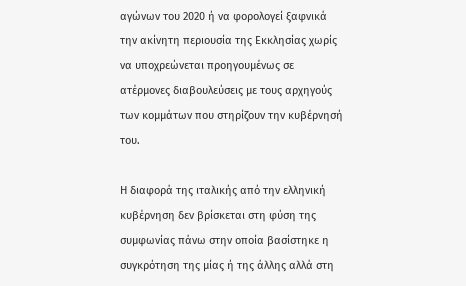αγώνων του 2020 ή να φορολογεί ξαφνικά την ακίνητη περιουσία της Εκκλησίας χωρίς να υποχρεώνεται προηγουμένως σε ατέρμονες διαβουλεύσεις με τους αρχηγούς των κομμάτων που στηρίζουν την κυβέρνησή του.

Η διαφορά της ιταλικής από την ελληνική κυβέρνηση δεν βρίσκεται στη φύση της συμφωνίας πάνω στην οποία βασίστηκε η συγκρότηση της μίας ή της άλλης αλλά στη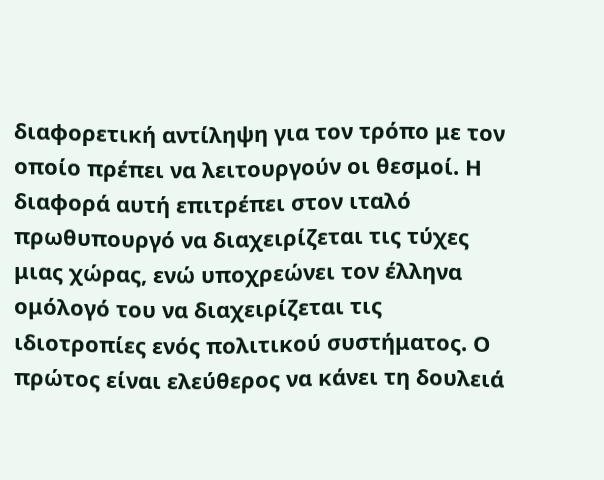διαφορετική αντίληψη για τον τρόπο με τον οποίο πρέπει να λειτουργούν οι θεσμοί. Η διαφορά αυτή επιτρέπει στον ιταλό πρωθυπουργό να διαχειρίζεται τις τύχες μιας χώρας, ενώ υποχρεώνει τον έλληνα ομόλογό του να διαχειρίζεται τις ιδιοτροπίες ενός πολιτικού συστήματος. Ο πρώτος είναι ελεύθερος να κάνει τη δουλειά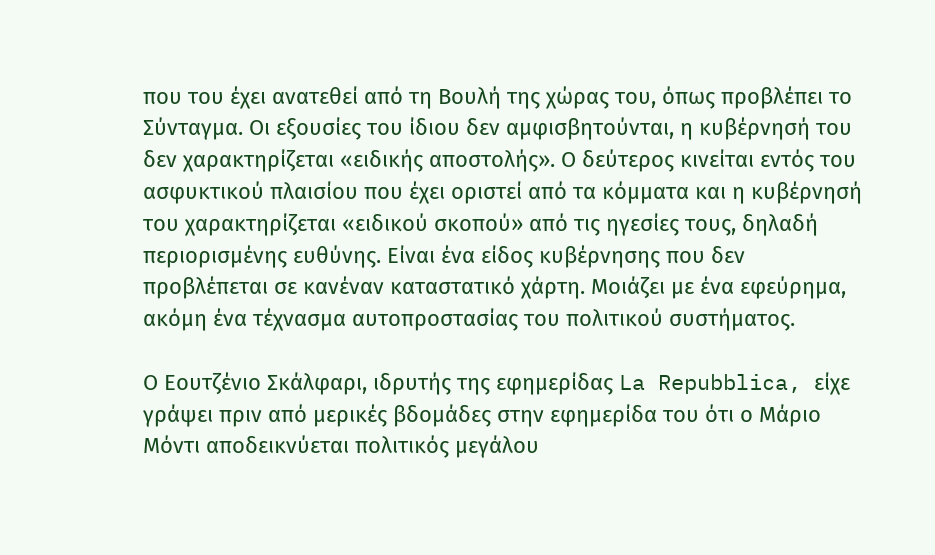που του έχει ανατεθεί από τη Βουλή της χώρας του, όπως προβλέπει το Σύνταγμα. Οι εξουσίες του ίδιου δεν αμφισβητούνται, η κυβέρνησή του δεν χαρακτηρίζεται «ειδικής αποστολής». Ο δεύτερος κινείται εντός του ασφυκτικού πλαισίου που έχει οριστεί από τα κόμματα και η κυβέρνησή του χαρακτηρίζεται «ειδικού σκοπού» από τις ηγεσίες τους, δηλαδή περιορισμένης ευθύνης. Είναι ένα είδος κυβέρνησης που δεν προβλέπεται σε κανέναν καταστατικό χάρτη. Μοιάζει με ένα εφεύρημα, ακόμη ένα τέχνασμα αυτοπροστασίας του πολιτικού συστήματος.

Ο Εουτζένιο Σκάλφαρι, ιδρυτής της εφημερίδας La Repubblica, είχε γράψει πριν από μερικές βδομάδες στην εφημερίδα του ότι ο Μάριο Μόντι αποδεικνύεται πολιτικός μεγάλου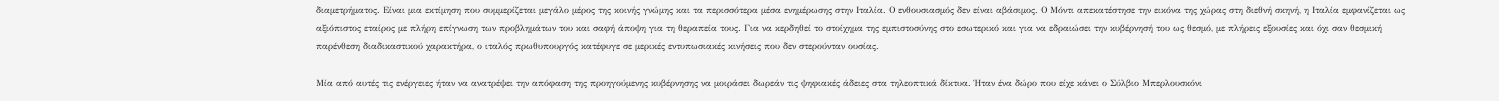διαμετρήματος. Είναι μια εκτίμηση που συμμερίζεται μεγάλο μέρος της κοινής γνώμης και τα περισσότερα μέσα ενημέρωσης στην Ιταλία. Ο ενθουσιασμός δεν είναι αβάσιμος. Ο Μόντι απεκατέστησε την εικόνα της χώρας στη διεθνή σκηνή, η Ιταλία εμφανίζεται ως αξιόπιστος εταίρος με πλήρη επίγνωση των προβλημάτων του και σαφή άποψη για τη θεραπεία τους. Για να κερδηθεί το στοίχημα της εμπιστοσύνης στο εσωτερικό και για να εδραιώσει την κυβέρνησή του ως θεσμό, με πλήρεις εξουσίες και όχι σαν θεσμική παρένθεση διαδικαστικού χαρακτήρα, ο ιταλός πρωθυπουργός κατέφυγε σε μερικές εντυπωσιακές κινήσεις που δεν στερούνταν ουσίας.

Μία από αυτές τις ενέργειες ήταν να ανατρέψει την απόφαση της προηγούμενης κυβέρνησης να μοιράσει δωρεάν τις ψηφιακές άδειες στα τηλεοπτικά δίκτυα. Ήταν ένα δώρο που είχε κάνει ο Σύλβιο Μπερλουσκόνι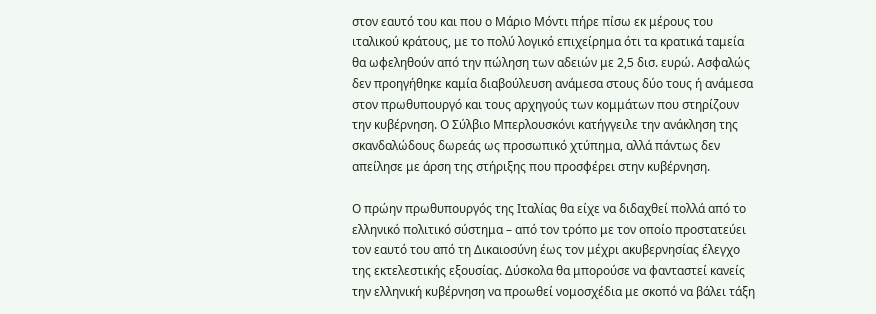στον εαυτό του και που ο Μάριο Μόντι πήρε πίσω εκ μέρους του ιταλικού κράτους, με το πολύ λογικό επιχείρημα ότι τα κρατικά ταμεία θα ωφεληθούν από την πώληση των αδειών με 2,5 δισ. ευρώ. Ασφαλώς δεν προηγήθηκε καμία διαβούλευση ανάμεσα στους δύο τους ή ανάμεσα στον πρωθυπουργό και τους αρχηγούς των κομμάτων που στηρίζουν την κυβέρνηση. Ο Σύλβιο Μπερλουσκόνι κατήγγειλε την ανάκληση της σκανδαλώδους δωρεάς ως προσωπικό χτύπημα, αλλά πάντως δεν απείλησε με άρση της στήριξης που προσφέρει στην κυβέρνηση.

Ο πρώην πρωθυπουργός της Ιταλίας θα είχε να διδαχθεί πολλά από το ελληνικό πολιτικό σύστημα – από τον τρόπο με τον οποίο προστατεύει τον εαυτό του από τη Δικαιοσύνη έως τον μέχρι ακυβερνησίας έλεγχο της εκτελεστικής εξουσίας. Δύσκολα θα μπορούσε να φανταστεί κανείς την ελληνική κυβέρνηση να προωθεί νομοσχέδια με σκοπό να βάλει τάξη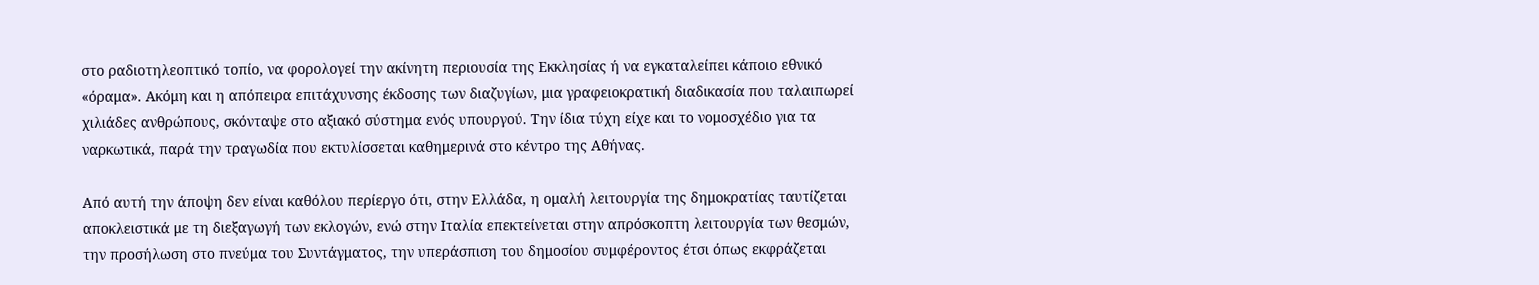στο ραδιοτηλεοπτικό τοπίο, να φορολογεί την ακίνητη περιουσία της Εκκλησίας ή να εγκαταλείπει κάποιο εθνικό «όραμα». Ακόμη και η απόπειρα επιτάχυνσης έκδοσης των διαζυγίων, μια γραφειοκρατική διαδικασία που ταλαιπωρεί χιλιάδες ανθρώπους, σκόνταψε στο αξιακό σύστημα ενός υπουργού. Την ίδια τύχη είχε και το νομοσχέδιο για τα ναρκωτικά, παρά την τραγωδία που εκτυλίσσεται καθημερινά στο κέντρο της Αθήνας.

Από αυτή την άποψη δεν είναι καθόλου περίεργο ότι, στην Ελλάδα, η ομαλή λειτουργία της δημοκρατίας ταυτίζεται αποκλειστικά με τη διεξαγωγή των εκλογών, ενώ στην Ιταλία επεκτείνεται στην απρόσκοπτη λειτουργία των θεσμών, την προσήλωση στο πνεύμα του Συντάγματος, την υπεράσπιση του δημοσίου συμφέροντος έτσι όπως εκφράζεται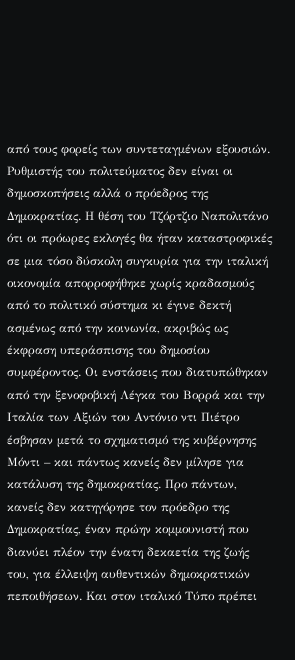από τους φορείς των συντεταγμένων εξουσιών. Ρυθμιστής του πολιτεύματος δεν είναι οι δημοσκοπήσεις αλλά ο πρόεδρος της Δημοκρατίας. Η θέση του Τζόρτζιο Ναπολιτάνο ότι οι πρόωρες εκλογές θα ήταν καταστροφικές σε μια τόσο δύσκολη συγκυρία για την ιταλική οικονομία απορροφήθηκε χωρίς κραδασμούς από το πολιτικό σύστημα κι έγινε δεκτή ασμένως από την κοινωνία, ακριβώς ως έκφραση υπεράσπισης του δημοσίου συμφέροντος. Οι ενστάσεις που διατυπώθηκαν από την ξενοφοβική Λέγκα του Βορρά και την Ιταλία των Αξιών του Αντόνιο ντι Πιέτρο έσβησαν μετά το σχηματισμό της κυβέρνησης Μόντι – και πάντως κανείς δεν μίλησε για κατάλυση της δημοκρατίας. Προ πάντων, κανείς δεν κατηγόρησε τον πρόεδρο της Δημοκρατίας, έναν πρώην κομμουνιστή που διανύει πλέον την ένατη δεκαετία της ζωής του, για έλλειψη αυθεντικών δημοκρατικών πεποιθήσεων. Και στον ιταλικό Τύπο πρέπει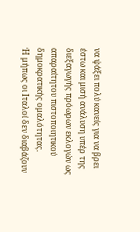να ψάξει πολύ κανείς για να βρει έστω και μισή ανάλυση υπέρ της διεξαγωγής πρόωρων εκλογών ως απαραίτητου πιστοποιητικού δημοκρατικής ομαλότητας.
Ή μήπως οι Ιταλοί δεν διαβάζουν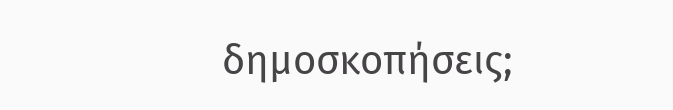δημοσκοπήσεις;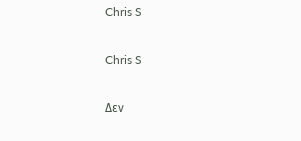Chris S

Chris S

Δεν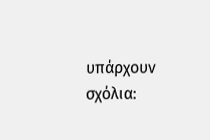υπάρχουν σχόλια: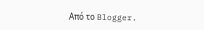Από το Blogger.